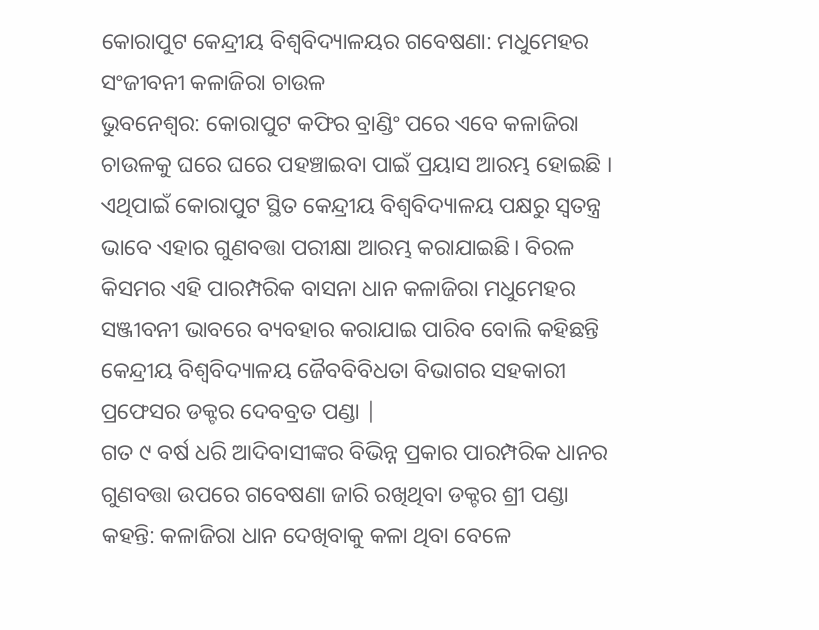କୋରାପୁଟ କେନ୍ଦ୍ରୀୟ ବିଶ୍ୱବିଦ୍ୟାଳୟର ଗବେଷଣା: ମଧୁମେହର ସଂଜୀବନୀ କଳାଜିରା ଚାଉଳ
ଭୁବନେଶ୍ବର: କୋରାପୁଟ କଫିର ବ୍ରାଣ୍ଡିଂ ପରେ ଏବେ କଳାଜିରା ଚାଉଳକୁ ଘରେ ଘରେ ପହଞ୍ଚାଇବା ପାଇଁ ପ୍ରୟାସ ଆରମ୍ଭ ହୋଇଛି । ଏଥିପାଇଁ କୋରାପୁଟ ସ୍ଥିତ କେନ୍ଦ୍ରୀୟ ବିଶ୍ବବିଦ୍ୟାଳୟ ପକ୍ଷରୁ ସ୍ଵତନ୍ତ୍ର ଭାବେ ଏହାର ଗୁଣବତ୍ତା ପରୀକ୍ଷା ଆରମ୍ଭ କରାଯାଇଛି। ବିରଳ କିସମର ଏହି ପାରମ୍ପରିକ ବାସନା ଧାନ କଳାଜିରା ମଧୁମେହର ସଞ୍ଜୀବନୀ ଭାବରେ ବ୍ୟବହାର କରାଯାଇ ପାରିବ ବୋଲି କହିଛନ୍ତି କେନ୍ଦ୍ରୀୟ ବିଶ୍ବବିଦ୍ୟାଳୟ ଜୈବବିବିଧତା ବିଭାଗର ସହକାରୀ ପ୍ରଫେସର ଡକ୍ଟର ଦେବବ୍ରତ ପଣ୍ଡା |
ଗତ ୯ ବର୍ଷ ଧରି ଆଦିବାସୀଙ୍କର ବିଭିନ୍ନ ପ୍ରକାର ପାରମ୍ପରିକ ଧାନର ଗୁଣବତ୍ତା ଉପରେ ଗବେଷଣା ଜାରି ରଖିଥିବା ଡକ୍ଟର ଶ୍ରୀ ପଣ୍ଡା କହନ୍ତି: କଳାଜିରା ଧାନ ଦେଖିବାକୁ କଳା ଥିବା ବେଳେ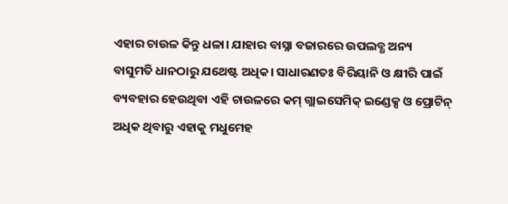ଏହାର ଚାଉଳ କିନ୍ତୁ ଧଳା। ଯାହାର ବାସ୍ନା ବଜାରରେ ଉପଲବ୍ଧ ଅନ୍ୟ ବାସୁମତି ଧାନଠାରୁ ଯଥେଷ୍ଟ ଅଧିକ। ସାଧାରଣତଃ ବିରିୟାନି ଓ କ୍ଷୀରି ପାଇଁ ବ୍ୟବହାର ହେଉଥିବା ଏହି ଚାଉଳରେ କମ୍ ଗ୍ଲାଇସେମିକ୍ ଇଣ୍ଡେକ୍ସ ଓ ପ୍ରୋଟିନ୍ ଅଧିକ ଥିବାରୁ ଏହାକୁ ମଧୁମେହ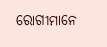ରୋଗୀମାନେ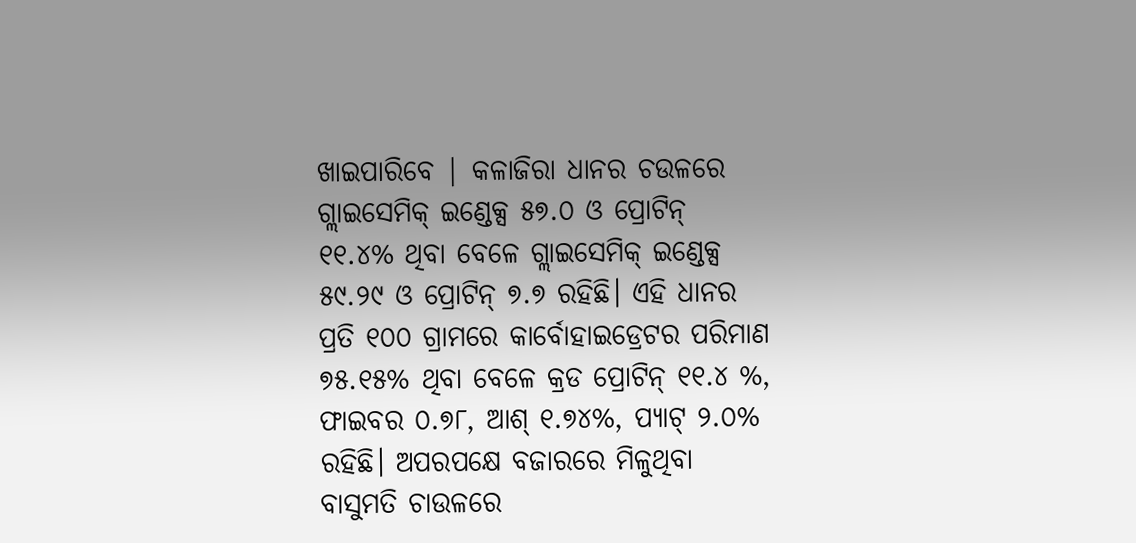ଖାଇପାରିବେ | କଳାଜିରା ଧାନର ଚଉଳରେ ଗ୍ଲାଇସେମିକ୍ ଇଣ୍ଡେକ୍ସ ୫୭.୦ ଓ ପ୍ରୋଟିନ୍ ୧୧.୪% ଥିବା ବେଳେ ଗ୍ଲାଇସେମିକ୍ ଇଣ୍ଡେକ୍ସ ୫୯.୨୯ ଓ ପ୍ରୋଟିନ୍ ୭.୭ ରହିଛି। ଏହି ଧାନର ପ୍ରତି ୧୦୦ ଗ୍ରାମରେ କାର୍ବୋହାଇଡ୍ରେଟର ପରିମାଣ ୭୫.୧୫% ଥିବା ବେଳେ କ୍ରଡ ପ୍ରୋଟିନ୍ ୧୧.୪ %, ଫାଇବର ୦.୭୮, ଆଶ୍ ୧.୭୪%, ପ୍ୟାଟ୍ ୨.୦% ରହିଛି। ଅପରପକ୍ଷେ ବଜାରରେ ମିଳୁଥିବା ବାସୁମତି ଚାଉଳରେ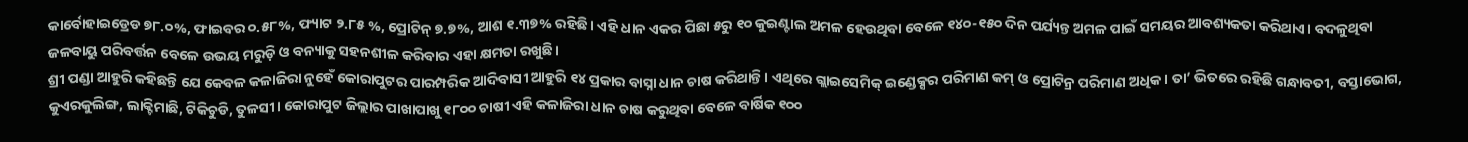କାର୍ବୋହାଇଡ୍ରେଡ ୭୮.୦%, ଫାଇବର ୦.୫୮%, ଫ୍ୟାଟ ୨.୮୫ %, ପ୍ରୋଟିନ୍ ୭.୭%, ଆଶ ୧.୩୭% ରହିଛି। ଏହି ଧାନ ଏକର ପିଛା ୫ରୁ ୧୦ କୁଇଣ୍ଟାଲ ଅମଳ ହେଉଥିବା ବେଳେ ୧୪୦-୧୫୦ ଦିନ ପର୍ଯ୍ୟନ୍ତ ଅମଳ ପାଇଁ ସମୟର ଆବଶ୍ୟକତା କରିଥାଏ। ବଦଳୁଥିବା ଜଳବାୟୁ ପରିବର୍ତ୍ତନ ବେଳେ ଉଭୟ ମରୁଡ଼ି ଓ ବନ୍ୟାକୁ ସହନଶୀଳ କରିବାର ଏହା କ୍ଷମତା ରଖୁଛି।
ଶ୍ରୀ ପଣ୍ଡା ଆହୁରି କହିଛନ୍ତି ଯେ କେବଳ କଳାଜିରା ନୁହେଁ କୋରାପୁଟର ପାରମ୍ପରିକ ଆଦିବାସୀ ଆହୁରି ୧୪ ପ୍ରକାର ବାସ୍ନା ଧାନ ଚାଷ କରିଥାନ୍ତି। ଏଥିରେ ଗ୍ଲାଇସେମିକ୍ ଇଣ୍ଡେକ୍ସର ପରିମାଣ କମ୍ ଓ ପ୍ରୋଟିନ୍ର ପରିମାଣ ଅଧିକ। ତା’ ଭିତରେ ରହିଛି ଗନ୍ଧାବତୀ, ବସ୍ତାଭୋଗ, କୁଏରକୁଲିଙ୍ଗ, ଲାକ୍ଟିମାଛି, ଟିକିଚୁଡି, ତୁଳସୀ। କୋରାପୁଟ ଜିଲ୍ଲାର ପାଖାପାଖୁ ୧୮୦୦ ଚାଷୀ ଏହି କଳାଜିରା ଧାନ ଚାଷ କରୁଥିବା ବେଳେ ବାର୍ଷିକ ୧୦୦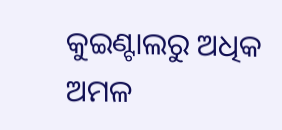କୁଇଣ୍ଟାଲରୁ ଅଧିକ ଅମଳ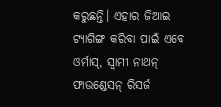କରୁଛନ୍ତି। ଏହାର ଜିଆଇ ଟ୍ୟାଗିଙ୍ଗ କରିବା ପାଇଁ ଏବେ ଓର୍ମାସ୍, ସ୍ବାମୀ ନାଥନ୍ ଫାଉଣ୍ଡେସନ୍ ରିସର୍ଜ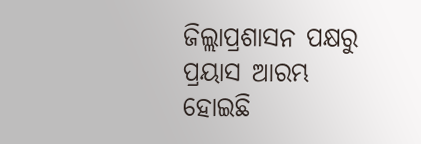ଜିଲ୍ଲାପ୍ରଶାସନ ପକ୍ଷରୁ ପ୍ରୟାସ ଆରମ୍ଭ ହୋଇଛି